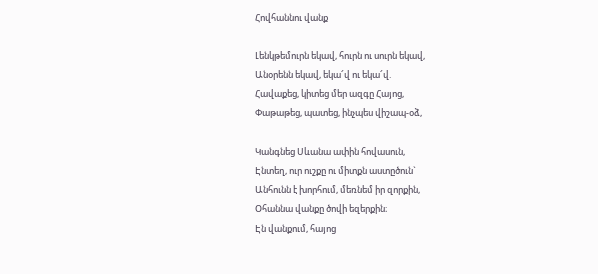Հովհաննու վանք

Լենկթեմուրն եկավ, հուրն ու սուրն եկավ,
Անօրենն եկավ, եկա՜վ ու եկա՜վ.
Հավաքեց, կիտեց մեր ազգը Հայոց,
Փաթաթեց, պատեց, ինչպես վիշապ-օձ,

Կանգնեց Սևանա ափին հովասուն,
Էնտեղ, ուր ուշքը ու միտքն աստըծուն`
Անհունն է խորհում, մեռնեմ իր զորքին,
Օհաննա վանքը ծովի եզերքին։
Էն վանքում, հայոց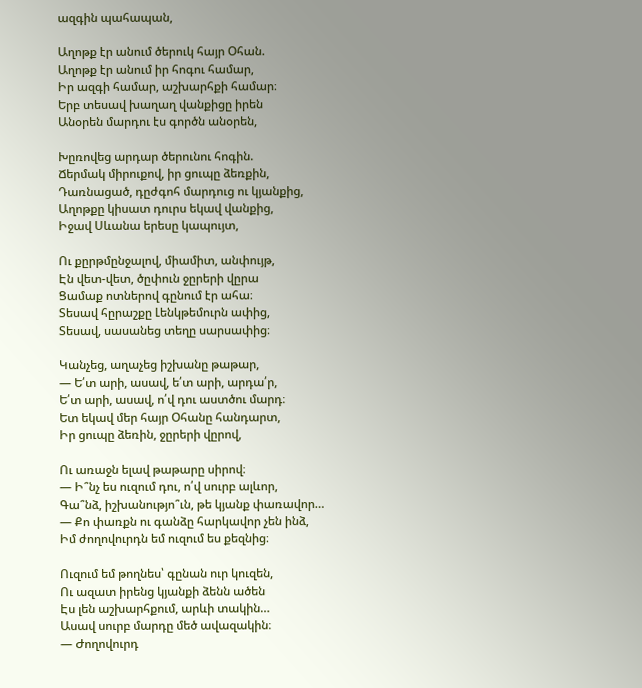ազգին պահապան,

Աղոթք էր անում ծերուկ հայր Օհան.
Աղոթք էր անում իր հոգու համար,
Իր ազգի համար, աշխարհքի համար։
Երբ տեսավ խաղաղ վանքիցը իրեն
Անօրեն մարդու էս գործն անօրեն,

Խըռովեց արդար ծերունու հոգին.
Ճերմակ միրուքով, իր ցուպը ձեռքին,
Դառնացած, դըժգոհ մարդուց ու կյանքից,
Աղոթքը կիսատ դուրս եկավ վանքից,
Իջավ Սևանա երեսը կապույտ,

Ու քըրթմընջալով, միամիտ, անփույթ,
Էն վետ-վետ, ծըփուն ջըրերի վըրա
Ցամաք ոտներով գընում էր ահա։
Տեսավ հըրաշքը Լենկթեմուրն ափից,
Տեսավ, սասանեց տեղը սարսափից։

Կանչեց, աղաչեց իշխանը թաթար,
— Ե՛տ արի, ասավ, ե՛տ արի, արդա՛ր,
Ե՛տ արի, ասավ, ո՛վ դու աստծու մարդ։
Ետ եկավ մեր հայր Օհանը հանդարտ,
Իր ցուպը ձեռին, ջըրերի վըրով,

Ու առաջն ելավ թաթարը սիրով։
― Ի՞նչ ես ուզում դու, ո՛վ սուրբ ալևոր,
Գա՞նձ, իշխանությո՞ւն, թե կյանք փառավոր…
— Քո փառքն ու գանձը հարկավոր չեն ինձ,
Իմ ժողովուրդն եմ ուզում ես քեզնից։

Ուզում եմ թողնես՝ գընան ուր կուզեն,
Ու ազատ իրենց կյանքի ձենն ածեն
Էս լեն աշխարհքում, արևի տակին…
Ասավ սուրբ մարդը մեծ ավազակին։
— Ժողովուրդ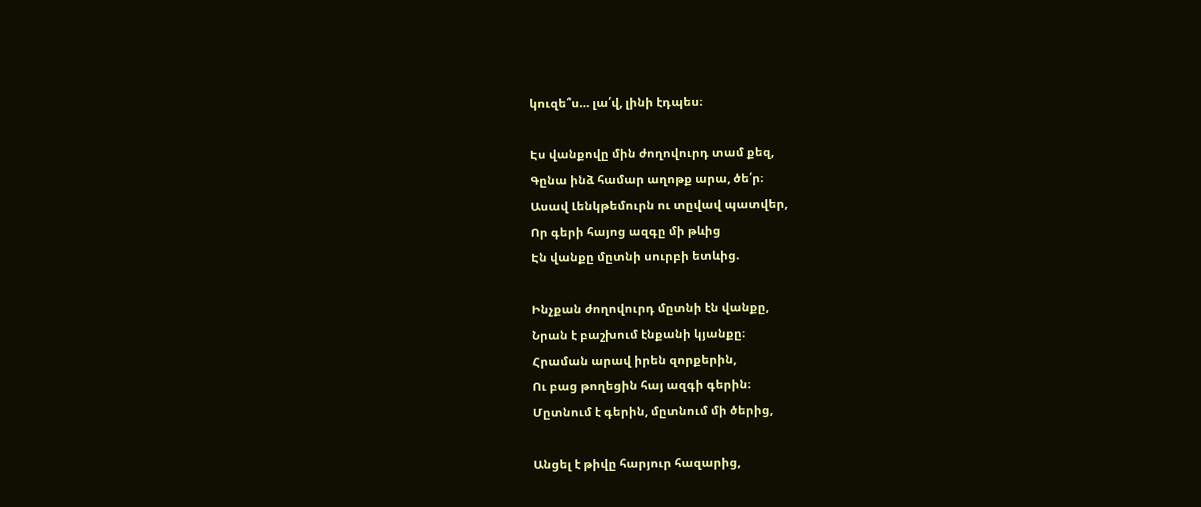կուզե՞ս… լա՛վ, լինի էդպես։

Էս վանքովը մին ժողովուրդ տամ քեզ,
Գընա ինձ համար աղոթք արա, ծե՛ր։
Ասավ Լենկթեմուրն ու տըվավ պատվեր,
Որ գերի հայոց ազգը մի թևից
Էն վանքը մըտնի սուրբի ետևից.

Ինչքան ժողովուրդ մըտնի էն վանքը,
Նրան է բաշխում էնքանի կյանքը։
Հրաման արավ իրեն զորքերին,
Ու բաց թողեցին հայ ազգի գերին։
Մըտնում է գերին, մըտնում մի ծերից,

Անցել է թիվը հարյուր հազարից,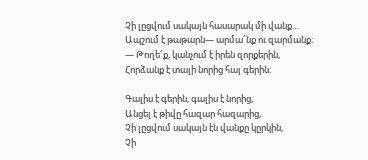Չի լըցվում սակայն հասարակ մի վանք…
Ապշում է թաթարն— արմա՜նք ու զարմանք։
— Թողե՜ք, կանչում է իրեն զորքերին,
Հորձանք է տալի նորից հայ գերին։

Գալիս է գերին, գալիս է նորից,
Անցել է թիվը հազար հազարից,
Չի լըցվում սակայն էն վանքը կըրկին,
Չի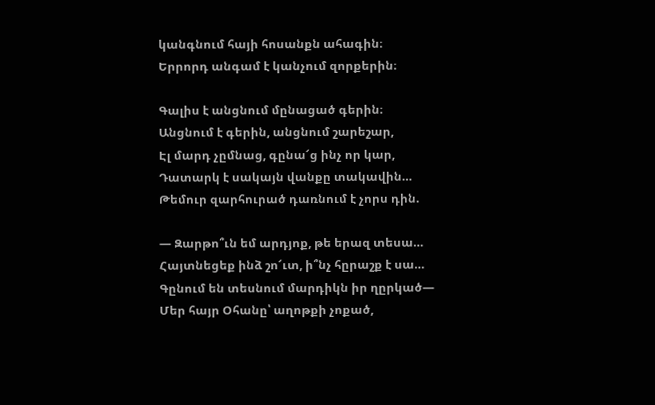կանգնում հայի հոսանքն ահագին։
Երրորդ անգամ է կանչում զորքերին։

Գալիս է անցնում մընացած գերին։
Անցնում է գերին, անցնում շարեշար,
Էլ մարդ չըմնաց, գընա՜ց ինչ որ կար,
Դատարկ է սակայն վանքը տակավին…
Թեմուր զարհուրած դառնում է չորս դին.

— Զարթո՞ւն եմ արդյոք, թե երազ տեսա…
Հայտնեցեք ինձ շո՜ւտ, ի՞նչ հըրաշք է սա…
Գընում են տեսնում մարդիկն իր ղըրկած—
Մեր հայր Օհանը՝ աղոթքի չոքած,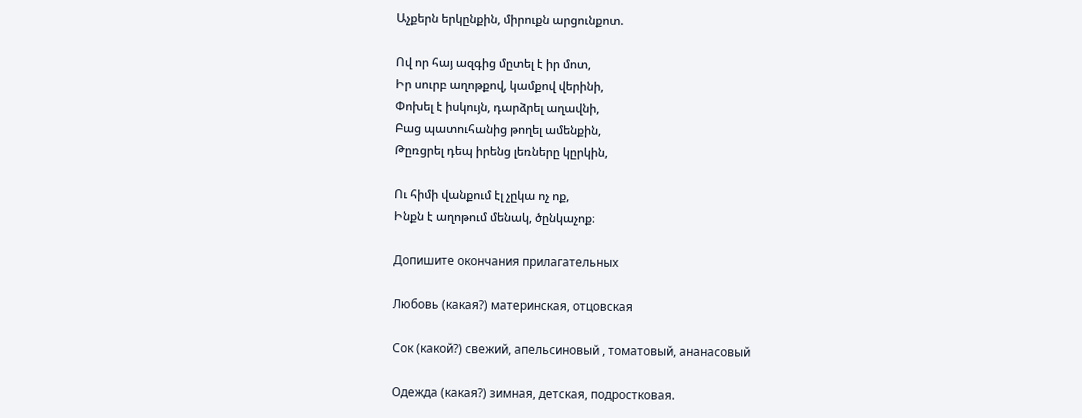Աչքերն երկընքին, միրուքն արցունքոտ.

Ով որ հայ ազգից մըտել է իր մոտ,
Իր սուրբ աղոթքով, կամքով վերինի,
Փոխել է իսկույն, դարձրել աղավնի,
Բաց պատուհանից թողել ամենքին,
Թըռցրել դեպ իրենց լեռները կըրկին,

Ու հիմի վանքում էլ չըկա ոչ ոք,
Ինքն է աղոթում մենակ, ծընկաչոք։

Допишите окончания прилагательных

Любовь (какая?) материнская, отцовская

Сок (какой?) свежий, апельсиновый , томатовый, ананасовый

Одежда (какая?) зимная, детская, подростковая.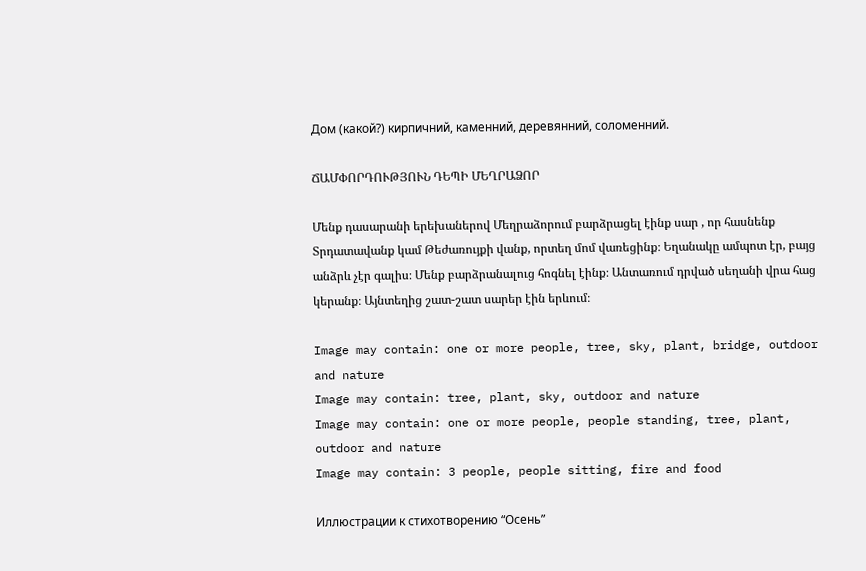Дом (какой?) кирпичний, каменний, деревянний, соломенний.

ՃԱՄՓՈՐԴՈՒԹՅՈՒՆ ԴԵՊԻ ՄԵՂՐԱՁՈՐ

Մենք դասարանի երեխաներով Մեղրաձորում բարձրացել էինք սար , որ հասնենք Տրդատավանք կամ Թեժառույքի վանք, որտեղ մոմ վառեցինք։ Եղանակը ամպոտ էր, բայց անձրև չէր գալիս։ Մենք բարձրանալուց հոգնել էինք։ Անտառում դրված սեղանի վրա հաց կերանք։ Այնտեղից շատ-շատ սարեր էին երևում։

Image may contain: one or more people, tree, sky, plant, bridge, outdoor and nature
Image may contain: tree, plant, sky, outdoor and nature
Image may contain: one or more people, people standing, tree, plant, outdoor and nature
Image may contain: 3 people, people sitting, fire and food

Иллюстрации к стихотворению “Осень”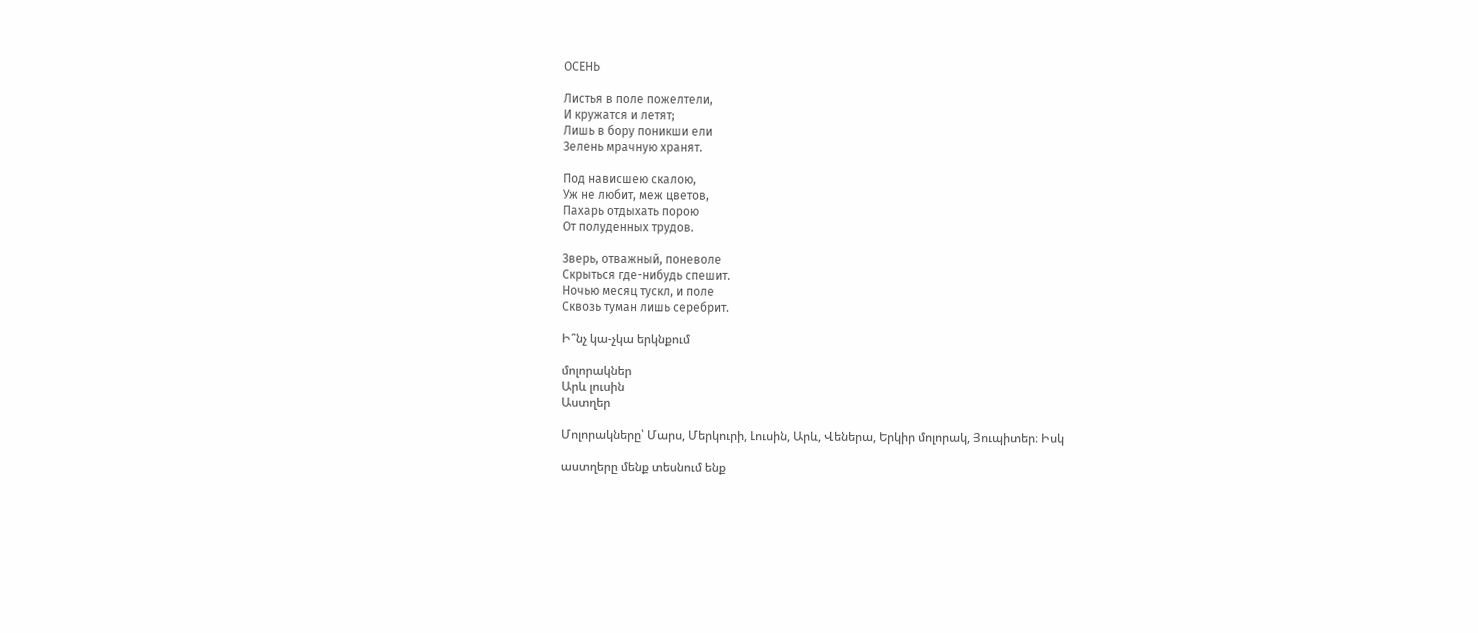ОСЕНЬ

Листья в поле пожелтели,
И кружатся и летят;
Лишь в бору поникши ели
Зелень мрачную хранят.

Под нависшею скалою,
Уж не любит, меж цветов,
Пахарь отдыхать порою
От полуденных трудов.

Зверь, отважный, поневоле
Скрыться где-нибудь спешит.
Ночью месяц тускл, и поле
Сквозь туман лишь серебрит.

Ի՞նչ կա-չկա երկնքում

մոլորակներ
Արև լուսին
Աստղեր

Մոլորակները՝ Մարս, Մերկուրի, Լուսին, Արև, Վեներա, Երկիր մոլորակ, Յուպիտեր։ Իսկ

աստղերը մենք տեսնում ենք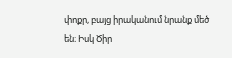փոքր, բայց իրականում նրանք մեծ են։ Իսկ Ծիր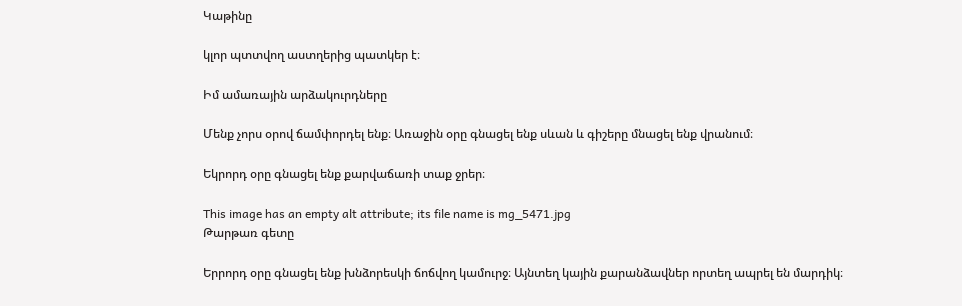Կաթինը

կլոր պտտվող աստղերից պատկեր է։

Իմ ամառային արձակուրդները

Մենք չորս օրով ճամփորդել ենք։ Առաջին օրը գնացել ենք սևան և գիշերը մնացել ենք վրանում։

Եկրորդ օրը գնացել ենք քարվաճառի տաք ջրեր։

This image has an empty alt attribute; its file name is mg_5471.jpg
Թարթառ գետը

Երրորդ օրը գնացել ենք խնձորեսկի ճոճվող կամուրջ։ Այնտեղ կային քարանձավներ որտեղ ապրել են մարդիկ։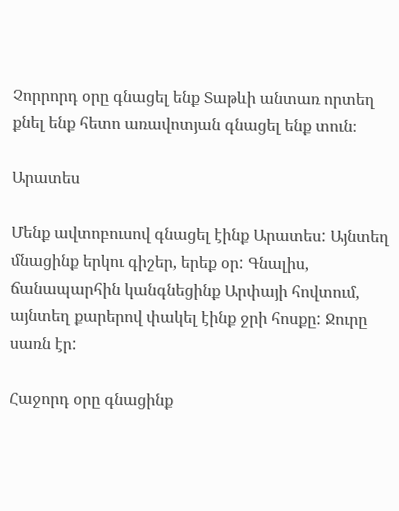Չորրորդ օրը գնացել ենք Տաթևի անտառ որտեղ քնել ենք հետո առավոտյան գնացել ենք տուն։

Արատես

Մենք ավտոբուսով գնացել էինք Արատես: Այնտեղ մնացինք երկու գիշեր, երեք օր: Գնալիս, ճանապարհին կանգնեցինք Արփայի հովտում, այնտեղ քարերով փակել էինք ջրի հոսքը: Ջուրը սառն էր:

Հաջորդ օրը գնացինք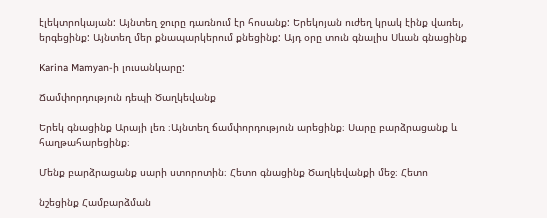էլեկտրոկայան: Այնտեղ ջուրը դառնում էր հոսանք: Երեկոյան ուժեղ կրակ էինք վառել, երգեցինք: Այնտեղ մեր քնապարկերում քնեցինք: Այդ օրը տուն գնալիս Սևան գնացինք

Karina Mamyan-ի լուսանկարը:

Ճամփորդություն դեպի Ծաղկեվանք

Երեկ գնացինք Արայի լեռ ։Այնտեղ ճամփորդություն արեցինք։ Սարը բարձրացանք և հաղթահարեցինք։

Մենք բարձրացանք սարի ստորոտին։ Հետո գնացինք Ծաղկեվանքի մեջ։ Հետո

նշեցինք Համբարձման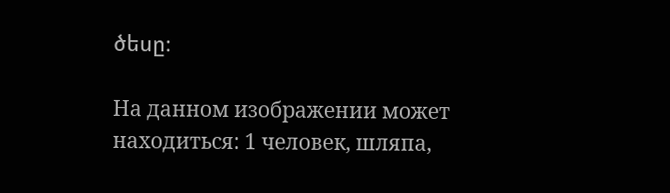ծեսը։

На данном изображении может находиться: 1 человек, шляпа,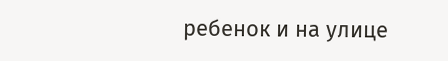ребенок и на улице